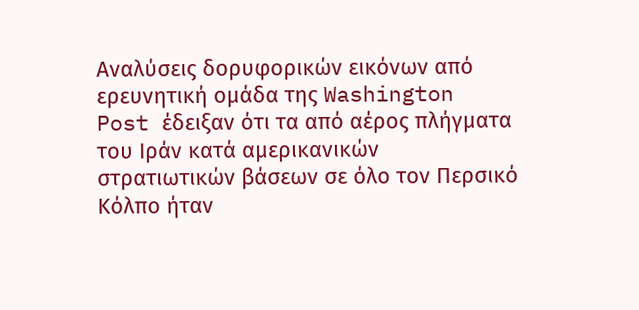Αναλύσεις δορυφορικών εικόνων από ερευνητική ομάδα της Washington Post έδειξαν ότι τα από αέρος πλήγματα του Ιράν κατά αμερικανικών στρατιωτικών βάσεων σε όλο τον Περσικό Κόλπο ήταν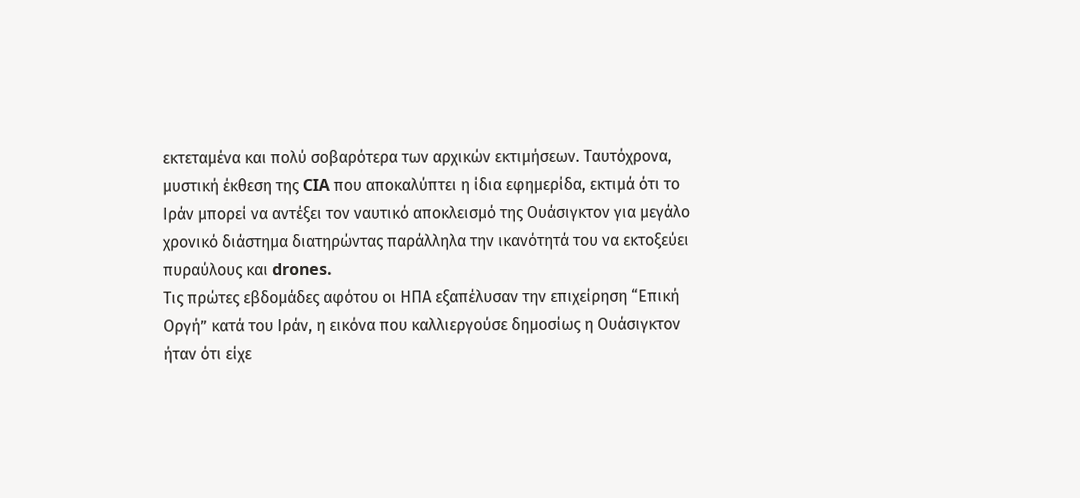εκτεταμένα και πολύ σοβαρότερα των αρχικών εκτιμήσεων. Ταυτόχρονα, μυστική έκθεση της CIA που αποκαλύπτει η ίδια εφημερίδα, εκτιμά ότι το Ιράν μπορεί να αντέξει τον ναυτικό αποκλεισμό της Ουάσιγκτον για μεγάλο χρονικό διάστημα διατηρώντας παράλληλα την ικανότητά του να εκτοξεύει πυραύλους και drones.
Τις πρώτες εβδομάδες αφότου οι ΗΠΑ εξαπέλυσαν την επιχείρηση “Επική Οργή” κατά του Ιράν, η εικόνα που καλλιεργούσε δημοσίως η Ουάσιγκτον ήταν ότι είχε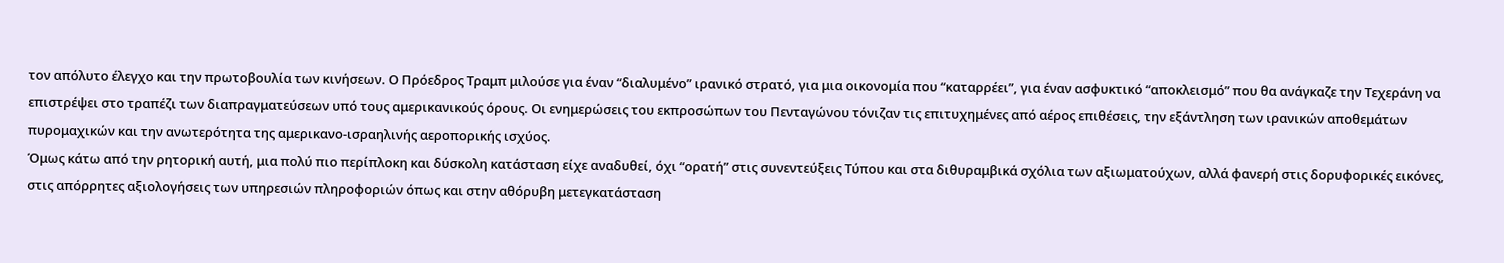τον απόλυτο έλεγχο και την πρωτοβουλία των κινήσεων. Ο Πρόεδρος Τραμπ μιλούσε για έναν “διαλυμένο” ιρανικό στρατό, για μια οικονομία που “καταρρέει”, για έναν ασφυκτικό “αποκλεισμό” που θα ανάγκαζε την Τεχεράνη να επιστρέψει στο τραπέζι των διαπραγματεύσεων υπό τους αμερικανικούς όρους. Οι ενημερώσεις του εκπροσώπων του Πενταγώνου τόνιζαν τις επιτυχημένες από αέρος επιθέσεις, την εξάντληση των ιρανικών αποθεμάτων πυρομαχικών και την ανωτερότητα της αμερικανο-ισραηλινής αεροπορικής ισχύος.
Όμως κάτω από την ρητορική αυτή, μια πολύ πιο περίπλοκη και δύσκολη κατάσταση είχε αναδυθεί, όχι “ορατή” στις συνεντεύξεις Τύπου και στα διθυραμβικά σχόλια των αξιωματούχων, αλλά φανερή στις δορυφορικές εικόνες, στις απόρρητες αξιολογήσεις των υπηρεσιών πληροφοριών όπως και στην αθόρυβη μετεγκατάσταση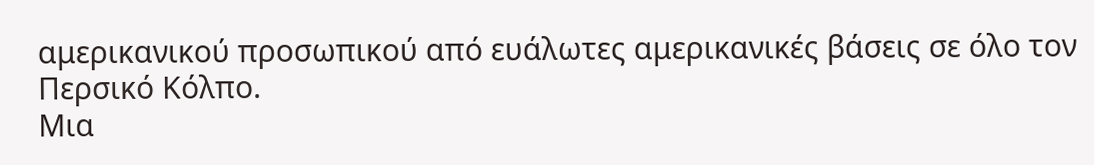αμερικανικού προσωπικού από ευάλωτες αμερικανικές βάσεις σε όλο τον Περσικό Κόλπο.
Μια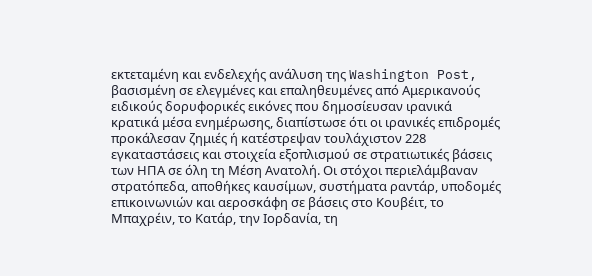εκτεταμένη και ενδελεχής ανάλυση της Washington Post, βασισμένη σε ελεγμένες και επαληθευμένες από Αμερικανούς ειδικούς δορυφορικές εικόνες που δημοσίευσαν ιρανικά κρατικά μέσα ενημέρωσης, διαπίστωσε ότι οι ιρανικές επιδρομές προκάλεσαν ζημιές ή κατέστρεψαν τουλάχιστον 228 εγκαταστάσεις και στοιχεία εξοπλισμού σε στρατιωτικές βάσεις των ΗΠΑ σε όλη τη Μέση Ανατολή. Οι στόχοι περιελάμβαναν στρατόπεδα, αποθήκες καυσίμων, συστήματα ραντάρ, υποδομές επικοινωνιών και αεροσκάφη σε βάσεις στο Κουβέιτ, το Μπαχρέιν, το Κατάρ, την Ιορδανία, τη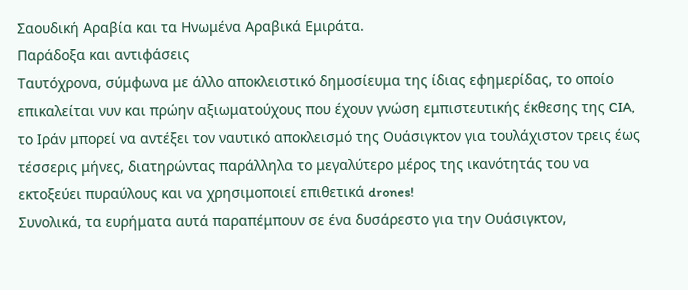Σαουδική Αραβία και τα Ηνωμένα Αραβικά Εμιράτα.
Παράδοξα και αντιφάσεις
Ταυτόχρονα, σύμφωνα με άλλο αποκλειστικό δημοσίευμα της ίδιας εφημερίδας, το οποίο επικαλείται νυν και πρώην αξιωματούχους που έχουν γνώση εμπιστευτικής έκθεσης της CIA, το Ιράν μπορεί να αντέξει τον ναυτικό αποκλεισμό της Ουάσιγκτον για τουλάχιστον τρεις έως τέσσερις μήνες, διατηρώντας παράλληλα το μεγαλύτερο μέρος της ικανότητάς του να εκτοξεύει πυραύλους και να χρησιμοποιεί επιθετικά drones!
Συνολικά, τα ευρήματα αυτά παραπέμπουν σε ένα δυσάρεστο για την Ουάσιγκτον,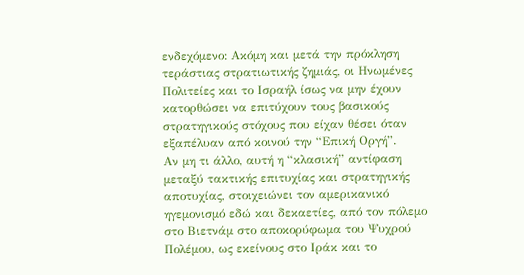ενδεχόμενο: Ακόμη και μετά την πρόκληση τεράστιας στρατιωτικής ζημιάς, οι Ηνωμένες Πολιτείες και το Ισραήλ ίσως να μην έχουν κατορθώσει να επιτύχουν τους βασικούς στρατηγικούς στόχους που είχαν θέσει όταν εξαπέλυαν από κοινού την “Επική Οργή”.
Αν μη τι άλλο, αυτή η “κλασική” αντίφαση μεταξύ τακτικής επιτυχίας και στρατηγικής αποτυχίας, στοιχειώνει τον αμερικανικό ηγεμονισμό εδώ και δεκαετίες, από τον πόλεμο στο Βιετνάμ στο αποκορύφωμα του Ψυχρού Πολέμου, ως εκείνους στο Ιράκ και το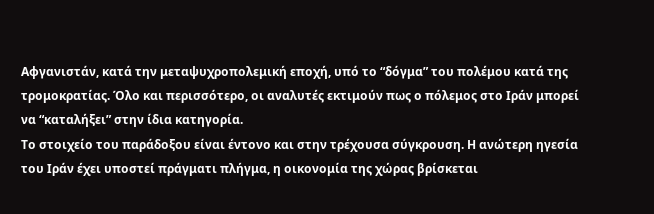Αφγανιστάν, κατά την μεταψυχροπολεμική εποχή, υπό το “δόγμα” του πολέμου κατά της τρομοκρατίας. Όλο και περισσότερο, οι αναλυτές εκτιμούν πως ο πόλεμος στο Ιράν μπορεί να “καταλήξει” στην ίδια κατηγορία.
Το στοιχείο του παράδοξου είναι έντονο και στην τρέχουσα σύγκρουση. Η ανώτερη ηγεσία του Ιράν έχει υποστεί πράγματι πλήγμα, η οικονομία της χώρας βρίσκεται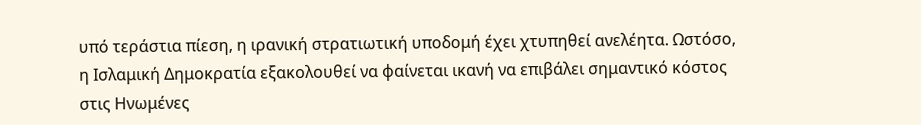υπό τεράστια πίεση, η ιρανική στρατιωτική υποδομή έχει χτυπηθεί ανελέητα. Ωστόσο, η Ισλαμική Δημοκρατία εξακολουθεί να φαίνεται ικανή να επιβάλει σημαντικό κόστος στις Ηνωμένες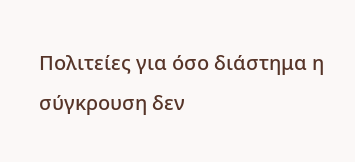Πολιτείες για όσο διάστημα η σύγκρουση δεν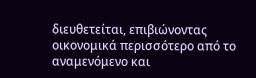διευθετείται, επιβιώνοντας οικονομικά περισσότερο από το αναμενόμενο και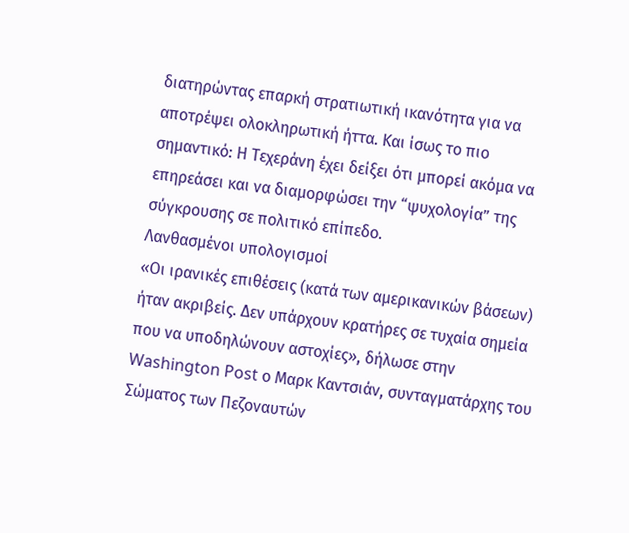διατηρώντας επαρκή στρατιωτική ικανότητα για να αποτρέψει ολοκληρωτική ήττα. Και ίσως το πιο σημαντικό: Η Τεχεράνη έχει δείξει ότι μπορεί ακόμα να επηρεάσει και να διαμορφώσει την “ψυχολογία” της σύγκρουσης σε πολιτικό επίπεδο.
Λανθασμένοι υπολογισμοί
«Οι ιρανικές επιθέσεις (κατά των αμερικανικών βάσεων) ήταν ακριβείς. Δεν υπάρχουν κρατήρες σε τυχαία σημεία που να υποδηλώνουν αστοχίες», δήλωσε στην Washington Post ο Μαρκ Καντσιάν, συνταγματάρχης του Σώματος των Πεζοναυτών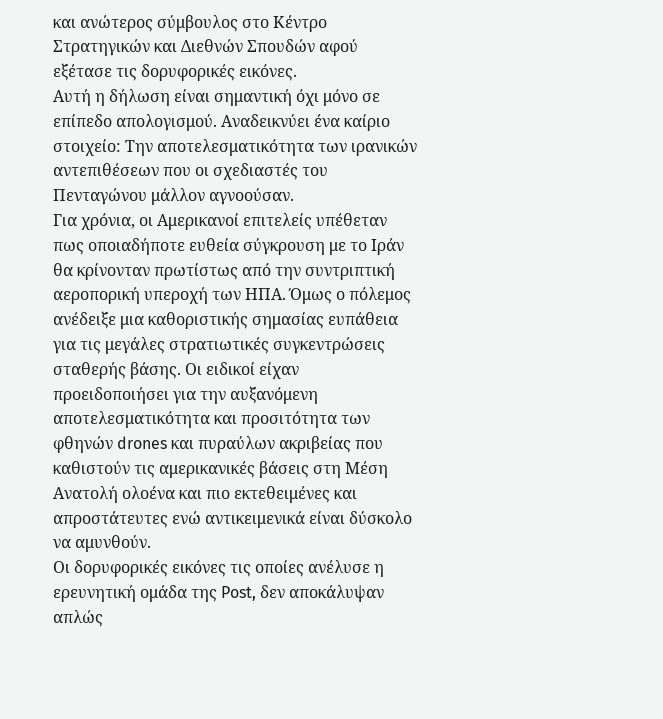και ανώτερος σύμβουλος στο Κέντρο Στρατηγικών και Διεθνών Σπουδών αφού εξέτασε τις δορυφορικές εικόνες.
Αυτή η δήλωση είναι σημαντική όχι μόνο σε επίπεδο απολογισμού. Αναδεικνύει ένα καίριο στοιχείο: Την αποτελεσματικότητα των ιρανικών αντεπιθέσεων που οι σχεδιαστές του Πενταγώνου μάλλον αγνοούσαν.
Για χρόνια, οι Αμερικανοί επιτελείς υπέθεταν πως οποιαδήποτε ευθεία σύγκρουση με το Ιράν θα κρίνονταν πρωτίστως από την συντριπτική αεροπορική υπεροχή των ΗΠΑ. Όμως ο πόλεμος ανέδειξε μια καθοριστικής σημασίας ευπάθεια για τις μεγάλες στρατιωτικές συγκεντρώσεις σταθερής βάσης. Οι ειδικοί είχαν προειδοποιήσει για την αυξανόμενη αποτελεσματικότητα και προσιτότητα των φθηνών drones και πυραύλων ακριβείας που καθιστούν τις αμερικανικές βάσεις στη Μέση Ανατολή ολοένα και πιο εκτεθειμένες και απροστάτευτες ενώ αντικειμενικά είναι δύσκολο να αμυνθούν.
Οι δορυφορικές εικόνες τις οποίες ανέλυσε η ερευνητική ομάδα της Post, δεν αποκάλυψαν απλώς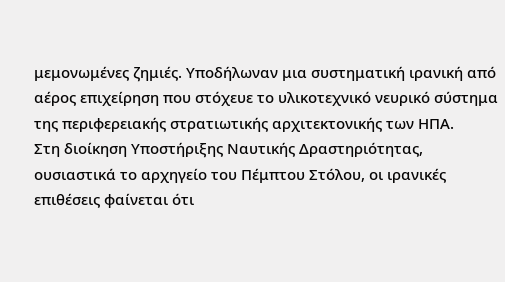μεμονωμένες ζημιές. Υποδήλωναν μια συστηματική ιρανική από αέρος επιχείρηση που στόχευε το υλικοτεχνικό νευρικό σύστημα της περιφερειακής στρατιωτικής αρχιτεκτονικής των ΗΠΑ.
Στη διοίκηση Υποστήριξης Ναυτικής Δραστηριότητας, ουσιαστικά το αρχηγείο του Πέμπτου Στόλου, οι ιρανικές επιθέσεις φαίνεται ότι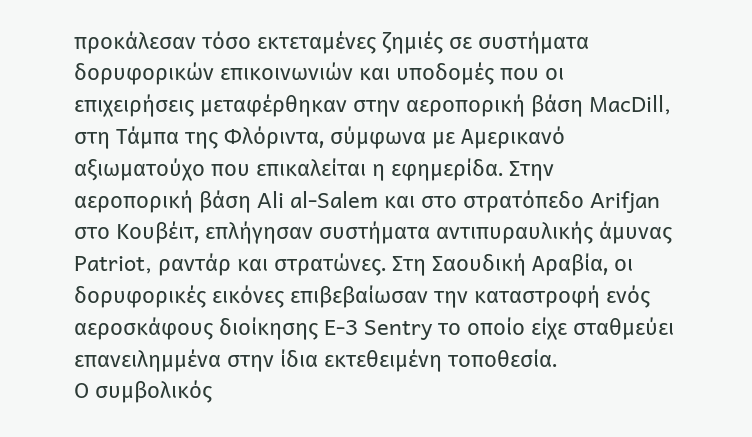προκάλεσαν τόσο εκτεταμένες ζημιές σε συστήματα δορυφορικών επικοινωνιών και υποδομές που οι επιχειρήσεις μεταφέρθηκαν στην αεροπορική βάση MacDill, στη Τάμπα της Φλόριντα, σύμφωνα με Αμερικανό αξιωματούχο που επικαλείται η εφημερίδα. Στην αεροπορική βάση Ali al-Salem και στο στρατόπεδο Arifjan στο Κουβέιτ, επλήγησαν συστήματα αντιπυραυλικής άμυνας Patriot, ραντάρ και στρατώνες. Στη Σαουδική Αραβία, οι δορυφορικές εικόνες επιβεβαίωσαν την καταστροφή ενός αεροσκάφους διοίκησης E-3 Sentry το οποίο είχε σταθμεύει επανειλημμένα στην ίδια εκτεθειμένη τοποθεσία.
Ο συμβολικός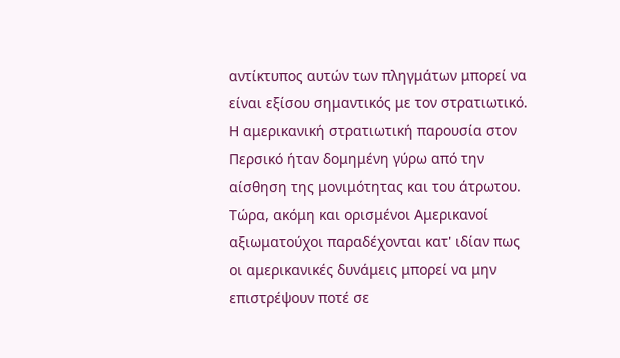αντίκτυπος αυτών των πληγμάτων μπορεί να είναι εξίσου σημαντικός με τον στρατιωτικό. Η αμερικανική στρατιωτική παρουσία στον Περσικό ήταν δομημένη γύρω από την αίσθηση της μονιμότητας και του άτρωτου. Τώρα, ακόμη και ορισμένοι Αμερικανοί αξιωματούχοι παραδέχονται κατ' ιδίαν πως οι αμερικανικές δυνάμεις μπορεί να μην επιστρέψουν ποτέ σε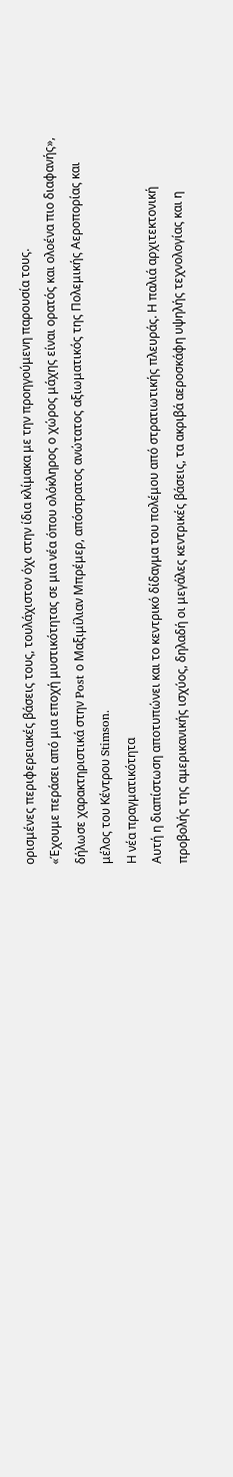ορισμένες περιφερειακές βάσεις τους, τουλάχιστον όχι στην ίδια κλίμακα με την προηγούμενη παρουσία τους.
«Έχουμε περάσει από μια εποχή μυστικότητας σε μια νέα όπου ολόκληρος ο χώρος μάχης είναι ορατός και ολοένα πιο διαφανής», δήλωσε χαρακτηριστικά στην Post ο Μαξιμίλιαν Μπρέμερ, απόστρατος ανώτατος αξιωματικός της Πολεμικής Αεροπορίας και μέλος του Κέντρου Stimson.
Η νέα πραγματικότητα
Αυτή η διαπίστωση αποτυπώνει και το κεντρικό δίδαγμα του πολέμου από στρατιωτικής πλευράς. Η παλιά αρχιτεκτονική προβολής της αμερικανικής ισχύος, δηλαδή οι μεγάλες κεντρικές βάσεις, τα ακριβά αεροσκάφη υψηλής τεχνολογίας και η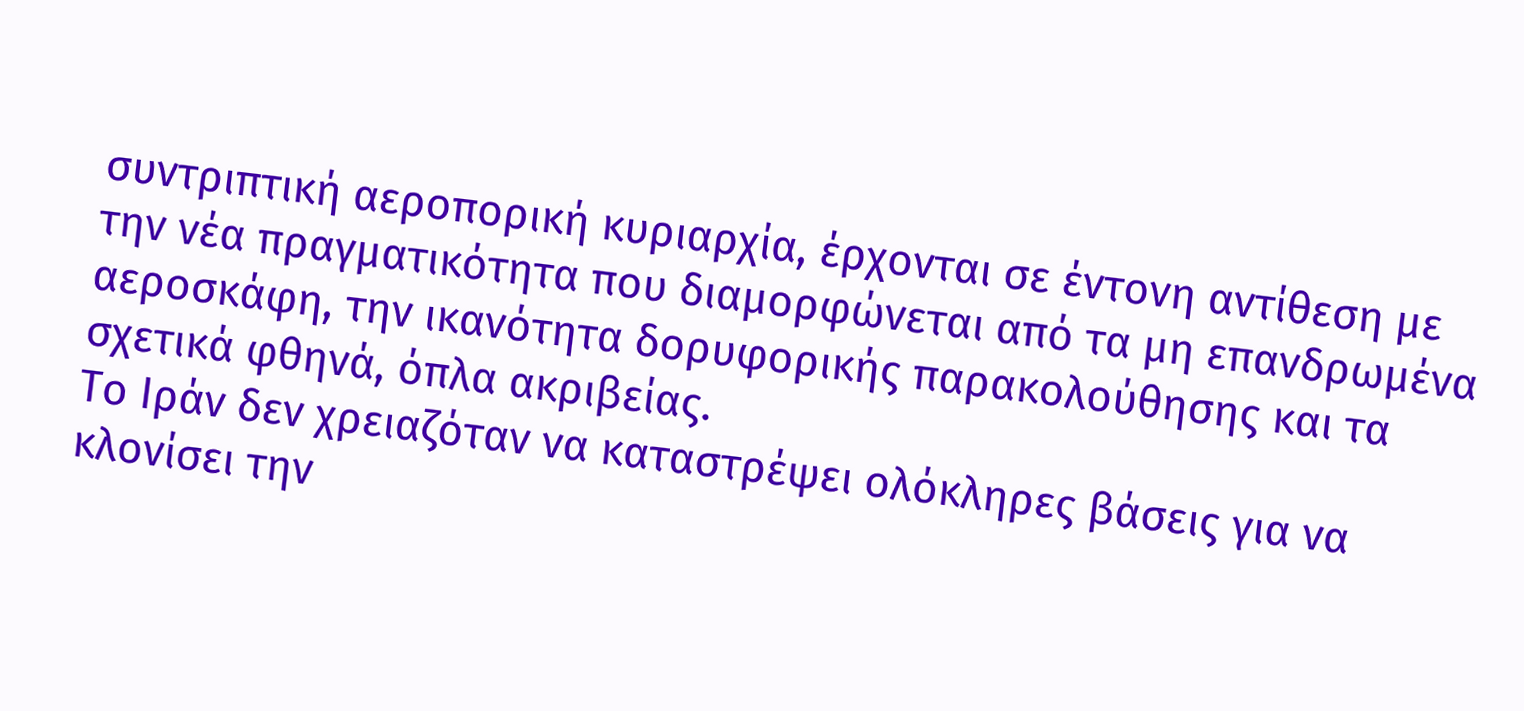συντριπτική αεροπορική κυριαρχία, έρχονται σε έντονη αντίθεση με την νέα πραγματικότητα που διαμορφώνεται από τα μη επανδρωμένα αεροσκάφη, την ικανότητα δορυφορικής παρακολούθησης και τα σχετικά φθηνά, όπλα ακριβείας.
Το Ιράν δεν χρειαζόταν να καταστρέψει ολόκληρες βάσεις για να κλονίσει την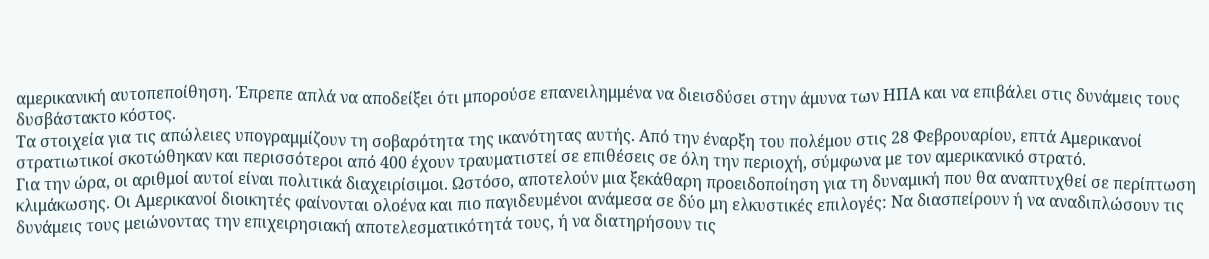αμερικανική αυτοπεποίθηση. Έπρεπε απλά να αποδείξει ότι μπορούσε επανειλημμένα να διεισδύσει στην άμυνα των ΗΠΑ και να επιβάλει στις δυνάμεις τους δυσβάστακτο κόστος.
Τα στοιχεία για τις απώλειες υπογραμμίζουν τη σοβαρότητα της ικανότητας αυτής. Από την έναρξη του πολέμου στις 28 Φεβρουαρίου, επτά Αμερικανοί στρατιωτικοί σκοτώθηκαν και περισσότεροι από 400 έχουν τραυματιστεί σε επιθέσεις σε όλη την περιοχή, σύμφωνα με τον αμερικανικό στρατό.
Για την ώρα, οι αριθμοί αυτοί είναι πολιτικά διαχειρίσιμοι. Ωστόσο, αποτελούν μια ξεκάθαρη προειδοποίηση για τη δυναμική που θα αναπτυχθεί σε περίπτωση κλιμάκωσης. Οι Αμερικανοί διοικητές φαίνονται ολοένα και πιο παγιδευμένοι ανάμεσα σε δύο μη ελκυστικές επιλογές: Να διασπείρουν ή να αναδιπλώσουν τις δυνάμεις τους μειώνοντας την επιχειρησιακή αποτελεσματικότητά τους, ή να διατηρήσουν τις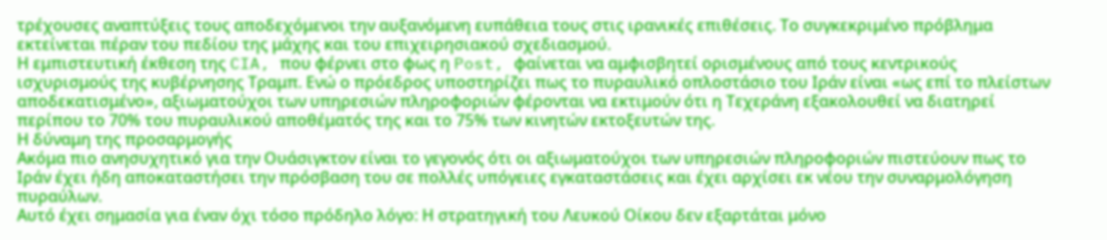τρέχουσες αναπτύξεις τους αποδεχόμενοι την αυξανόμενη ευπάθεια τους στις ιρανικές επιθέσεις. Το συγκεκριμένο πρόβλημα εκτείνεται πέραν του πεδίου της μάχης και του επιχειρησιακού σχεδιασμού.
Η εμπιστευτική έκθεση της CIA, που φέρνει στο φως η Post, φαίνεται να αμφισβητεί ορισμένους από τους κεντρικούς ισχυρισμούς της κυβέρνησης Τραμπ. Ενώ ο πρόεδρος υποστηρίζει πως το πυραυλικό οπλοστάσιο του Ιράν είναι «ως επί το πλείστων αποδεκατισμένο», αξιωματούχοι των υπηρεσιών πληροφοριών φέρονται να εκτιμούν ότι η Τεχεράνη εξακολουθεί να διατηρεί περίπου το 70% του πυραυλικού αποθέματός της και το 75% των κινητών εκτοξευτών της.
Η δύναμη της προσαρμογής
Ακόμα πιο ανησυχητικό για την Ουάσιγκτον είναι το γεγονός ότι οι αξιωματούχοι των υπηρεσιών πληροφοριών πιστεύουν πως το Ιράν έχει ήδη αποκαταστήσει την πρόσβαση του σε πολλές υπόγειες εγκαταστάσεις και έχει αρχίσει εκ νέου την συναρμολόγηση πυραύλων.
Αυτό έχει σημασία για έναν όχι τόσο πρόδηλο λόγο: Η στρατηγική του Λευκού Οίκου δεν εξαρτάται μόνο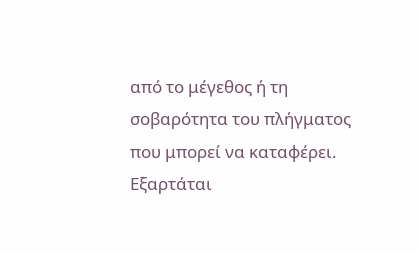από το μέγεθος ή τη σοβαρότητα του πλήγματος που μπορεί να καταφέρει. Εξαρτάται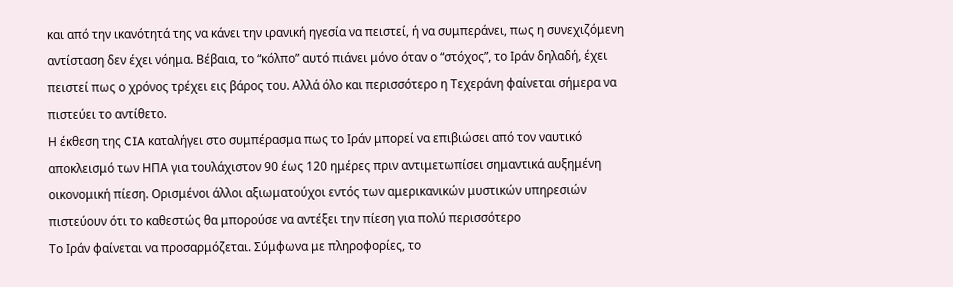και από την ικανότητά της να κάνει την ιρανική ηγεσία να πειστεί, ή να συμπεράνει, πως η συνεχιζόμενη αντίσταση δεν έχει νόημα. Βέβαια, το “κόλπο” αυτό πιάνει μόνο όταν ο “στόχος”, το Ιράν δηλαδή, έχει πειστεί πως ο χρόνος τρέχει εις βάρος του. Αλλά όλο και περισσότερο η Τεχεράνη φαίνεται σήμερα να πιστεύει το αντίθετο.
Η έκθεση της CIA καταλήγει στο συμπέρασμα πως το Ιράν μπορεί να επιβιώσει από τον ναυτικό αποκλεισμό των ΗΠΑ για τουλάχιστον 90 έως 120 ημέρες πριν αντιμετωπίσει σημαντικά αυξημένη οικονομική πίεση. Ορισμένοι άλλοι αξιωματούχοι εντός των αμερικανικών μυστικών υπηρεσιών πιστεύουν ότι το καθεστώς θα μπορούσε να αντέξει την πίεση για πολύ περισσότερο
Το Ιράν φαίνεται να προσαρμόζεται. Σύμφωνα με πληροφορίες, το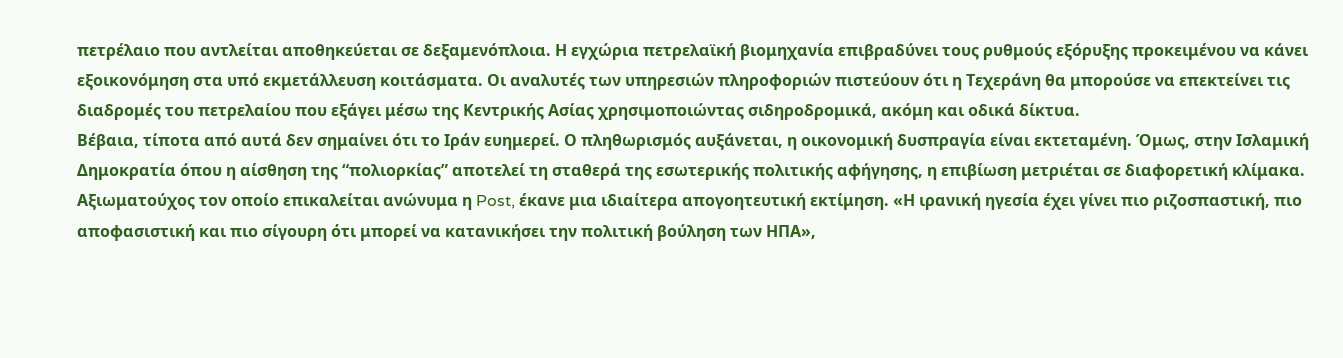πετρέλαιο που αντλείται αποθηκεύεται σε δεξαμενόπλοια. Η εγχώρια πετρελαϊκή βιομηχανία επιβραδύνει τους ρυθμούς εξόρυξης προκειμένου να κάνει εξοικονόμηση στα υπό εκμετάλλευση κοιτάσματα. Οι αναλυτές των υπηρεσιών πληροφοριών πιστεύουν ότι η Τεχεράνη θα μπορούσε να επεκτείνει τις διαδρομές του πετρελαίου που εξάγει μέσω της Κεντρικής Ασίας χρησιμοποιώντας σιδηροδρομικά, ακόμη και οδικά δίκτυα.
Βέβαια, τίποτα από αυτά δεν σημαίνει ότι το Ιράν ευημερεί. Ο πληθωρισμός αυξάνεται, η οικονομική δυσπραγία είναι εκτεταμένη. Όμως, στην Ισλαμική Δημοκρατία όπου η αίσθηση της “πολιορκίας” αποτελεί τη σταθερά της εσωτερικής πολιτικής αφήγησης, η επιβίωση μετριέται σε διαφορετική κλίμακα. Αξιωματούχος τον οποίο επικαλείται ανώνυμα η Post, έκανε μια ιδιαίτερα απογοητευτική εκτίμηση. «Η ιρανική ηγεσία έχει γίνει πιο ριζοσπαστική, πιο αποφασιστική και πιο σίγουρη ότι μπορεί να κατανικήσει την πολιτική βούληση των ΗΠΑ»,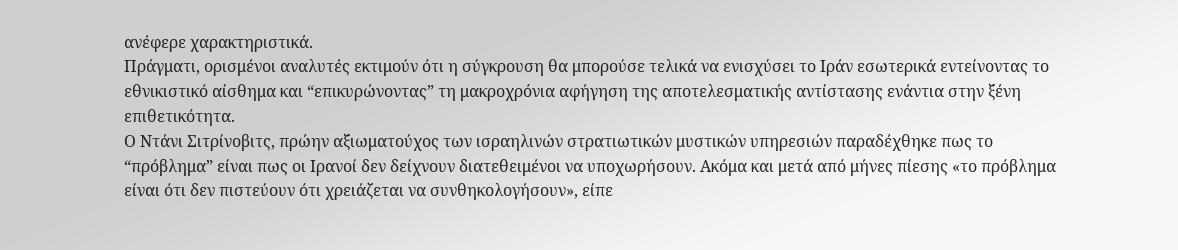ανέφερε χαρακτηριστικά.
Πράγματι, ορισμένοι αναλυτές εκτιμούν ότι η σύγκρουση θα μπορούσε τελικά να ενισχύσει το Ιράν εσωτερικά εντείνοντας το εθνικιστικό αίσθημα και “επικυρώνοντας” τη μακροχρόνια αφήγηση της αποτελεσματικής αντίστασης ενάντια στην ξένη επιθετικότητα.
Ο Ντάνι Σιτρίνοβιτς, πρώην αξιωματούχος των ισραηλινών στρατιωτικών μυστικών υπηρεσιών παραδέχθηκε πως το “πρόβλημα” είναι πως οι Ιρανοί δεν δείχνουν διατεθειμένοι να υποχωρήσουν. Ακόμα και μετά από μήνες πίεσης «το πρόβλημα είναι ότι δεν πιστεύουν ότι χρειάζεται να συνθηκολογήσουν», είπε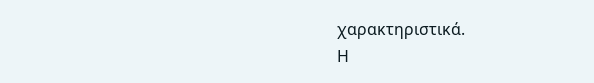χαρακτηριστικά.
Η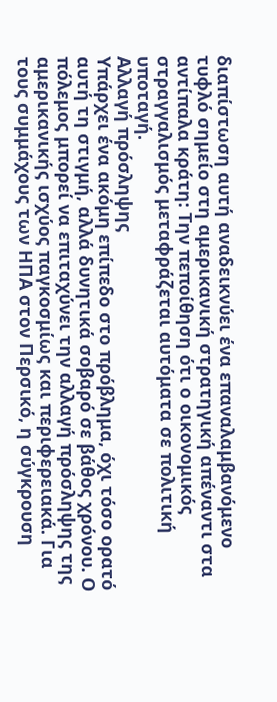διαπίστωση αυτή αναδεικνύει ένα επαναλαμβανόμενο τυφλό σημείο στη αμερικανική στρατηγική απέναντι στα αντίπαλα κράτη: Την πεποίθηση ότι ο οικονομικός στραγγαλισμός μεταφράζεται αυτόματα σε πολιτική υποταγή.
Αλλαγή πρόσληψης
Υπάρχει ένα ακόμη επίπεδο στο πρόβλημα, όχι τόσο ορατό αυτή τη στιγμή, αλλά δυνητικά σοβαρό σε βάθος χρόνου. Ο πόλεμος μπορεί να επιταχύνει την αλλαγή πρόσληψης της αμερικανικής ισχύος παγκοσμίως και περιφερειακά. Για τους συμμάχους των ΗΠΑ στον Περσικό, η σύγκρουση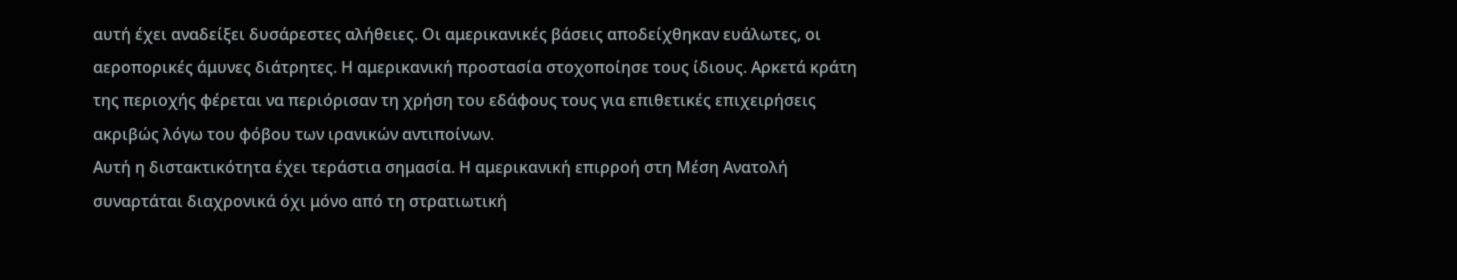αυτή έχει αναδείξει δυσάρεστες αλήθειες. Οι αμερικανικές βάσεις αποδείχθηκαν ευάλωτες, οι αεροπορικές άμυνες διάτρητες. Η αμερικανική προστασία στοχοποίησε τους ίδιους. Αρκετά κράτη της περιοχής φέρεται να περιόρισαν τη χρήση του εδάφους τους για επιθετικές επιχειρήσεις ακριβώς λόγω του φόβου των ιρανικών αντιποίνων.
Αυτή η διστακτικότητα έχει τεράστια σημασία. Η αμερικανική επιρροή στη Μέση Ανατολή συναρτάται διαχρονικά όχι μόνο από τη στρατιωτική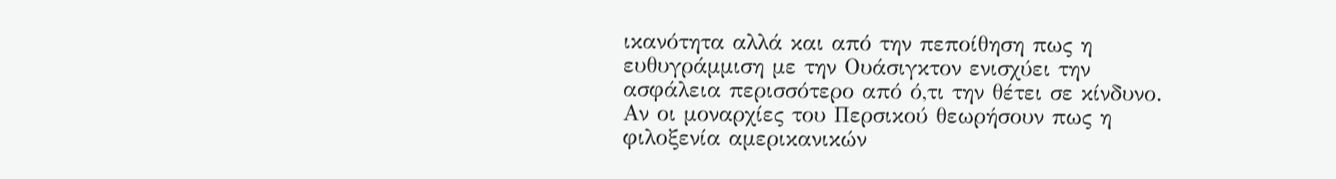ικανότητα αλλά και από την πεποίθηση πως η ευθυγράμμιση με την Ουάσιγκτον ενισχύει την ασφάλεια περισσότερο από ό,τι την θέτει σε κίνδυνο.
Αν οι μοναρχίες του Περσικού θεωρήσουν πως η φιλοξενία αμερικανικών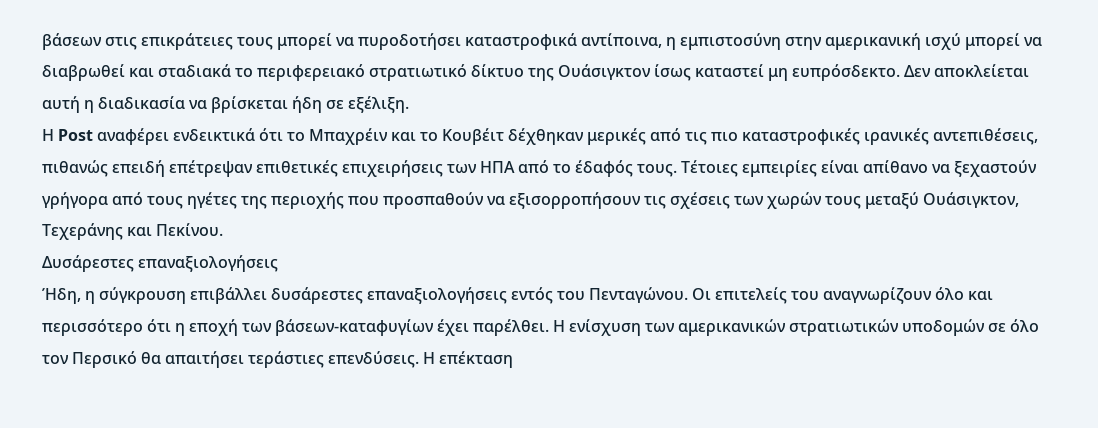βάσεων στις επικράτειες τους μπορεί να πυροδοτήσει καταστροφικά αντίποινα, η εμπιστοσύνη στην αμερικανική ισχύ μπορεί να διαβρωθεί και σταδιακά το περιφερειακό στρατιωτικό δίκτυο της Ουάσιγκτον ίσως καταστεί μη ευπρόσδεκτο. Δεν αποκλείεται αυτή η διαδικασία να βρίσκεται ήδη σε εξέλιξη.
Η Post αναφέρει ενδεικτικά ότι το Μπαχρέιν και το Κουβέιτ δέχθηκαν μερικές από τις πιο καταστροφικές ιρανικές αντεπιθέσεις, πιθανώς επειδή επέτρεψαν επιθετικές επιχειρήσεις των ΗΠΑ από το έδαφός τους. Τέτοιες εμπειρίες είναι απίθανο να ξεχαστούν γρήγορα από τους ηγέτες της περιοχής που προσπαθούν να εξισορροπήσουν τις σχέσεις των χωρών τους μεταξύ Ουάσιγκτον, Τεχεράνης και Πεκίνου.
Δυσάρεστες επαναξιολογήσεις
Ήδη, η σύγκρουση επιβάλλει δυσάρεστες επαναξιολογήσεις εντός του Πενταγώνου. Οι επιτελείς του αναγνωρίζουν όλο και περισσότερο ότι η εποχή των βάσεων-καταφυγίων έχει παρέλθει. Η ενίσχυση των αμερικανικών στρατιωτικών υποδομών σε όλο τον Περσικό θα απαιτήσει τεράστιες επενδύσεις. Η επέκταση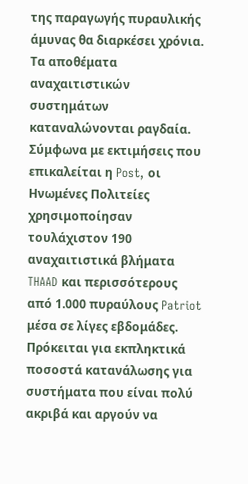της παραγωγής πυραυλικής άμυνας θα διαρκέσει χρόνια. Τα αποθέματα αναχαιτιστικών συστημάτων καταναλώνονται ραγδαία.
Σύμφωνα με εκτιμήσεις που επικαλείται η Post, οι Ηνωμένες Πολιτείες χρησιμοποίησαν τουλάχιστον 190 αναχαιτιστικά βλήματα THAAD και περισσότερους από 1.000 πυραύλους Patriot μέσα σε λίγες εβδομάδες. Πρόκειται για εκπληκτικά ποσοστά κατανάλωσης για συστήματα που είναι πολύ ακριβά και αργούν να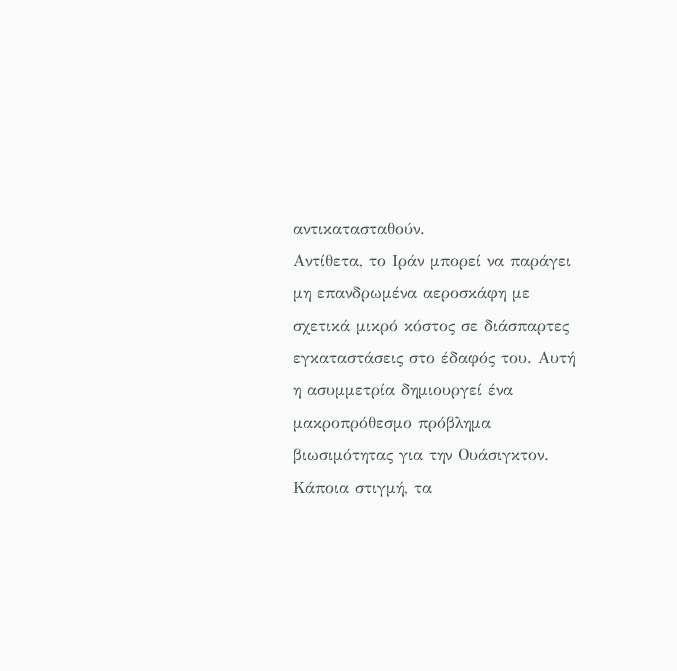αντικατασταθούν.
Αντίθετα, το Ιράν μπορεί να παράγει μη επανδρωμένα αεροσκάφη με σχετικά μικρό κόστος σε διάσπαρτες εγκαταστάσεις στο έδαφός του. Αυτή η ασυμμετρία δημιουργεί ένα μακροπρόθεσμο πρόβλημα βιωσιμότητας για την Ουάσιγκτον. Κάποια στιγμή, τα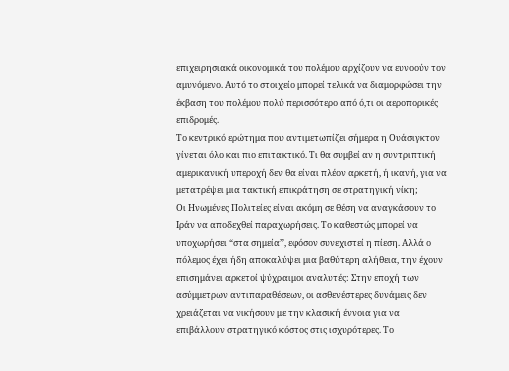επιχειρησιακά οικονομικά του πολέμου αρχίζουν να ευνοούν τον αμυνόμενο. Αυτό το στοιχείο μπορεί τελικά να διαμορφώσει την έκβαση του πολέμου πολύ περισσότερο από ό,τι οι αεροπορικές επιδρομές.
Το κεντρικό ερώτημα που αντιμετωπίζει σήμερα η Ουάσιγκτον γίνεται όλο και πιο επιτακτικό. Τι θα συμβεί αν η συντριπτική αμερικανική υπεροχή δεν θα είναι πλέον αρκετή, ή ικανή, για να μετατρέψει μια τακτική επικράτηση σε στρατηγική νίκη;
Οι Ηνωμένες Πολιτείες είναι ακόμη σε θέση να αναγκάσουν το Ιράν να αποδεχθεί παραχωρήσεις. Το καθεστώς μπορεί να υποχωρήσει “στα σημεία”, εφόσον συνεχιστεί η πίεση. Αλλά ο πόλεμος έχει ήδη αποκαλύψει μια βαθύτερη αλήθεια, την έχουν επισημάνει αρκετοί ψύχραιμοι αναλυτές: Στην εποχή των ασύμμετρων αντιπαραθέσεων, οι ασθενέστερες δυνάμεις δεν χρειάζεται να νικήσουν με την κλασική έννοια για να επιβάλλουν στρατηγικό κόστος στις ισχυρότερες. Το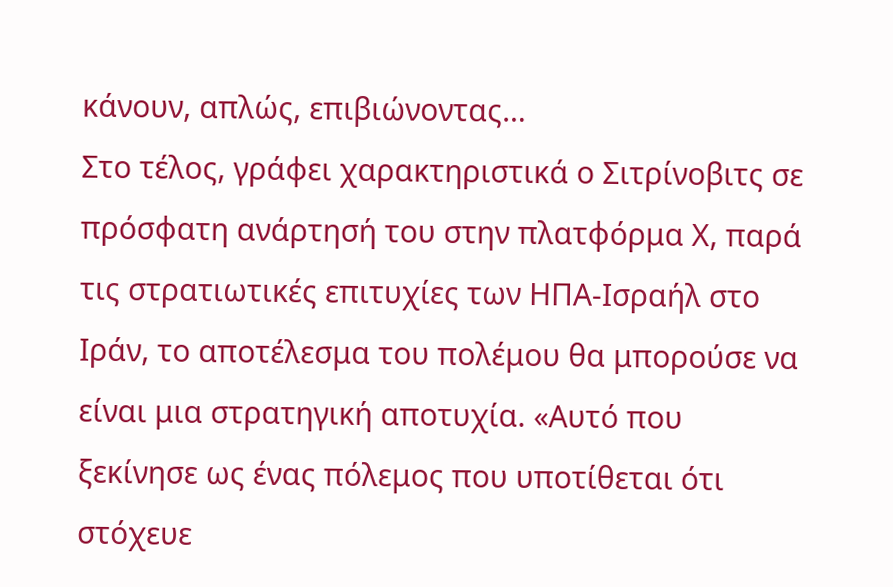κάνουν, απλώς, επιβιώνοντας…
Στο τέλος, γράφει χαρακτηριστικά ο Σιτρίνοβιτς σε πρόσφατη ανάρτησή του στην πλατφόρμα Χ, παρά τις στρατιωτικές επιτυχίες των ΗΠΑ-Ισραήλ στο Ιράν, το αποτέλεσμα του πολέμου θα μπορούσε να είναι μια στρατηγική αποτυχία. «Αυτό που ξεκίνησε ως ένας πόλεμος που υποτίθεται ότι στόχευε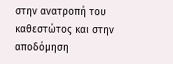στην ανατροπή του καθεστώτος και στην αποδόμηση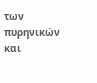των πυρηνικών και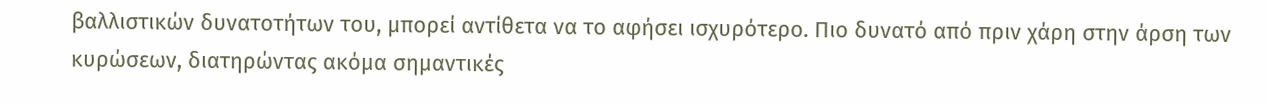βαλλιστικών δυνατοτήτων του, μπορεί αντίθετα να το αφήσει ισχυρότερο. Πιο δυνατό από πριν χάρη στην άρση των κυρώσεων, διατηρώντας ακόμα σημαντικές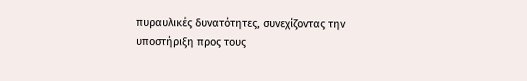πυραυλικές δυνατότητες, συνεχίζοντας την υποστήριξη προς τους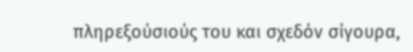πληρεξούσιούς του και σχεδόν σίγουρα,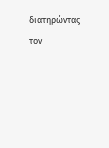διατηρώντας τον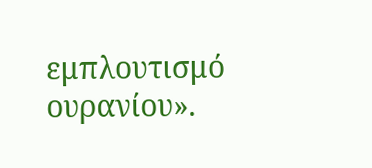εμπλουτισμό ουρανίου».